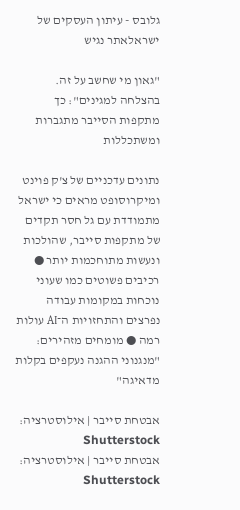גלובס - עיתון העסקים של ישראלאתר נגיש

"גאון מי שחשב על זה. בהצלחה למגינים": כך מתקפות הסייבר מתגברות ומשתכללות

נתונים עדכניים של צ'ק פוינט ומיקרוסופט מראים כי ישראל מתמודדת עם גל חסר תקדים של מתקפות סייבר, שהולכות ונעשות מתוחכמות יותר ● רכיבים פשוטים כמו שעוני נוכחות במקומות עבודה נפרצים והתחזויות ה־AI עולות רמה ● מומחים מזהירים: "מנגנוני ההגנה נעקפים בקלות מדאיגה"

אבטחת סייבר | אילוסטרציה: Shutterstock
אבטחת סייבר | אילוסטרציה: Shutterstock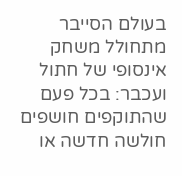בעולם הסייבר מתחולל משחק אינסופי של חתול ועכבר: בכל פעם שהתוקפים חושפים חולשה חדשה או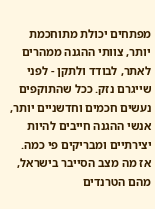מפתחים יכולת מתוחכמת יותר, צוותי ההגנה ממהרים לאתר, לבודד ולתקן - לפני שייגרם נזק. ככל שהתוקפים נעשים חכמים וחדשניים יותר, אנשי ההגנה חייבים להיות יצירתיים ומבריקים פי כמה. אז מה מצב הסייבר בישראל, מהם הטרנדים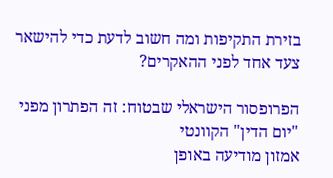בזירת התקיפות ומה חשוב לדעת כדי להישאר צעד אחד לפני ההאקרים?

הפרופסור הישראלי שבטוח: זה הפתרון מפני "יום הדין" הקוונטי
אמזון מודיעה באופן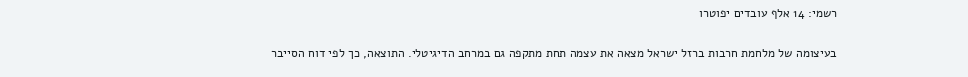רשמי: 14 אלף עובדים יפוטרו

בעיצומה של מלחמת חרבות ברזל ישראל מצאה את עצמה תחת מתקפה גם במרחב הדיגיטלי. התוצאה, כך לפי דוח הסייבר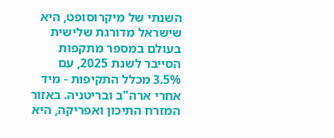השנתי של מיקרוסופט, היא שישראל מדורגת שלישית בעולם במספר מתקפות הסייבר לשנת 2025, עם 3.5% מכלל התקיפות - מיד אחרי ארה"ב ובריטניה. באזור המזרח התיכון ואפריקה, היא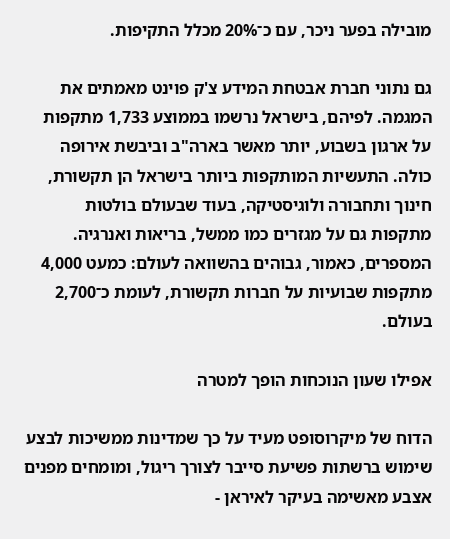מובילה בפער ניכר, עם כ־20% מכלל התקיפות.

גם נתוני חברת אבטחת המידע צ'ק פוינט מאמתים את המגמה. לפיהם, בישראל נרשמו בממוצע 1,733 מתקפות על ארגון בשבוע, יותר מאשר בארה"ב וביבשת אירופה כולה. התעשיות המותקפות ביותר בישראל הן תקשורת, חינוך ותחבורה ולוגיסטיקה, בעוד שבעולם בולטות מתקפות גם על מגזרים כמו ממשל, בריאות ואנרגיה. המספרים, כאמור, גבוהים בהשוואה לעולם: כמעט 4,000 מתקפות שבועיות על חברות תקשורת, לעומת כ־2,700 בעולם.

אפילו שעון הנוכחות הופך למטרה

הדוח של מיקרוסופט מעיד על כך שמדינות ממשיכות לבצע שימוש ברשתות פשיעת סייבר לצורך ריגול, ומומחים מפנים אצבע מאשימה בעיקר לאיראן -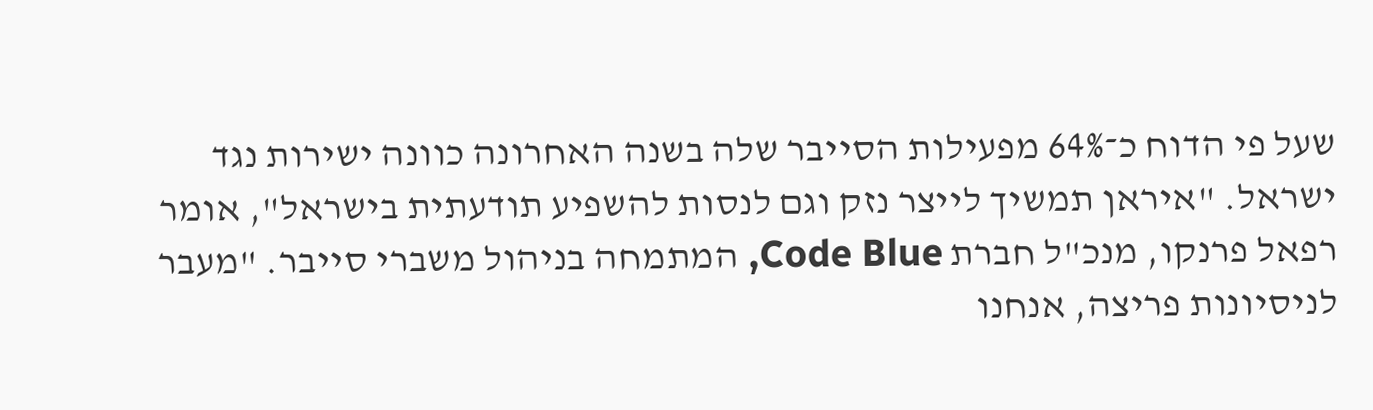שעל פי הדוח כ־64% מפעילות הסייבר שלה בשנה האחרונה כוונה ישירות נגד ישראל. "איראן תמשיך לייצר נזק וגם לנסות להשפיע תודעתית בישראל", אומר רפאל פרנקו, מנכ"ל חברת Code Blue, המתמחה בניהול משברי סייבר. "מעבר לניסיונות פריצה, אנחנו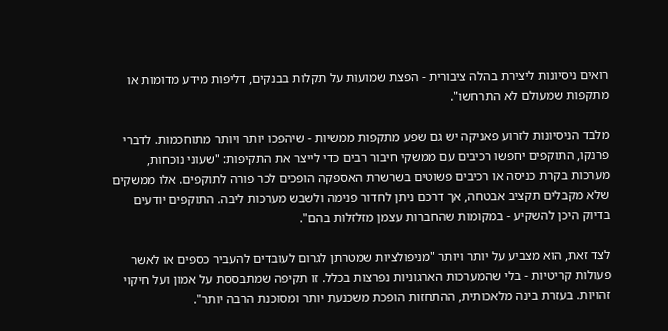רואים ניסיונות ליצירת בהלה ציבורית - הפצת שמועות על תקלות בבנקים, דליפות מידע מדומות או מתקפות שמעולם לא התרחשו".

מלבד הניסיונות לזרוע פאניקה יש גם שפע מתקפות ממשיות - שיהפכו יותר ויותר מתוחכמות. לדברי פרנקו, התוקפים יחפשו רכיבים עם ממשקי חיבור רבים כדי לייצר את התקיפות: "שעוני נוכחות, מערכות בקרת כניסה או רכיבים פשוטים בשרשרת האספקה הופכים לכר פורה לתוקפים. אלו ממשקים שלא מקבלים תקציב אבטחה, אך דרכם ניתן לחדור פנימה ולשבש מערכות ליבה. התוקפים יודעים בדיוק היכן להשקיע - במקומות שהחברות עצמן מזלזלות בהם".

לצד זאת, הוא מצביע על יותר ויותר "מניפולציות שמטרתן לגרום לעובדים להעביר כספים או לאשר פעולות קריטיות - בלי שהמערכות הארגוניות נפרצות בכלל. זו תקיפה שמתבססת על אמון ועל חיקוי זהויות. בעזרת בינה מלאכותית, ההתחזות הופכת משכנעת יותר ומסוכנת הרבה יותר".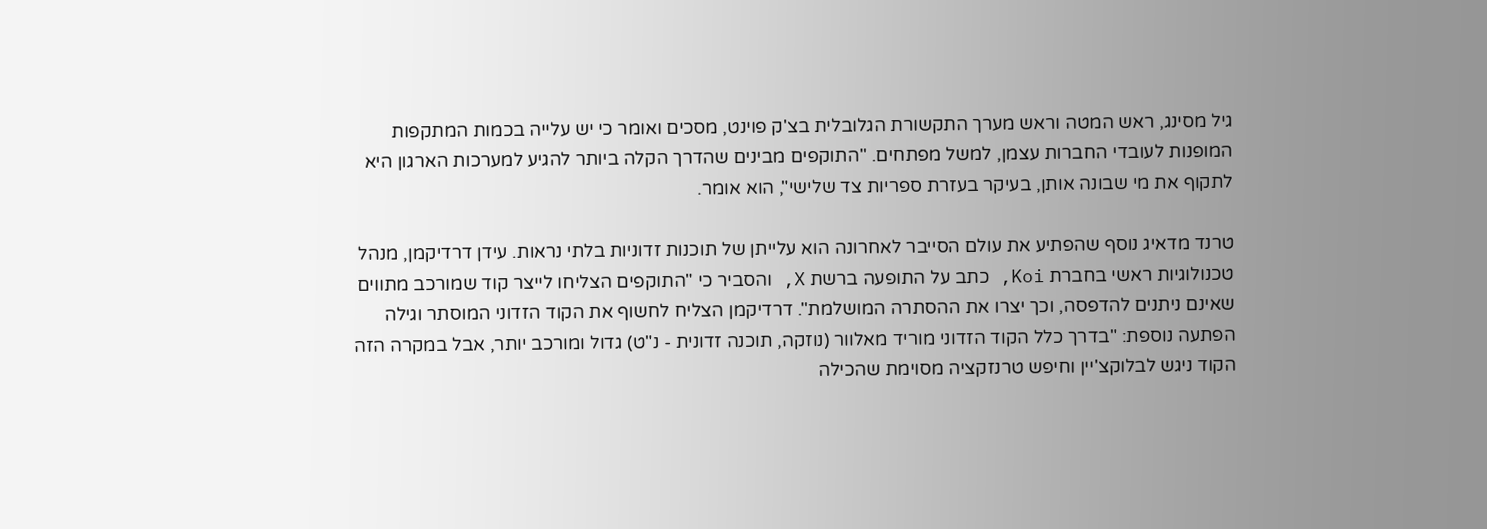גיל מסינג, ראש המטה וראש מערך התקשורת הגלובלית בצ'ק פוינט, מסכים ואומר כי יש עלייה בכמות המתקפות המופנות לעובדי החברות עצמן, למשל מפתחים. "התוקפים מבינים שהדרך הקלה ביותר להגיע למערכות הארגון היא לתקוף את מי שבונה אותן, בעיקר בעזרת ספריות צד שלישי", הוא אומר.

טרנד מדאיג נוסף שהפתיע את עולם הסייבר לאחרונה הוא עלייתן של תוכנות זדוניות בלתי נראות. עידן דרדיקמן, מנהל טכנולוגיות ראשי בחברת Koi, כתב על התופעה ברשת X, והסביר כי "התוקפים הצליחו לייצר קוד שמורכב מתווים שאינם ניתנים להדפסה, וכך יצרו את ההסתרה המושלמת". דרדיקמן הצליח לחשוף את הקוד הזדוני המוסתר וגילה הפתעה נוספת: "בדרך כלל הקוד הזדוני מוריד מאלוור (נוזקה, תוכנה זדונית - נ"ט) גדול ומורכב יותר, אבל במקרה הזה הקוד ניגש לבלוקצ'יין וחיפש טרנזקציה מסוימת שהכילה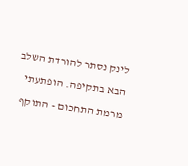לינק נסתר להורדת השלב הבא בתקיפה. הופתעתי מרמת התחכום - התוקף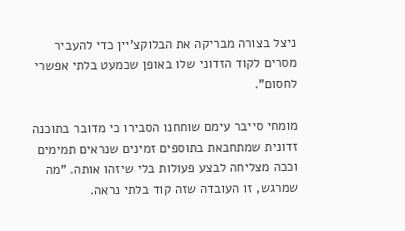ניצל בצורה מבריקה את הבלוקצ'יין כדי להעביר מסרים לקוד הזדוני שלו באופן שכמעט בלתי אפשרי לחסום".

מומחי סייבר עימם שוחחנו הסבירו כי מדובר בתוכנה זדונית שמתחבאת בתוספים זמינים שנראים תמימים וככה מצליחה לבצע פעולות בלי שיזהו אותה. "מה שמרגש, זו העובדה שזה קוד בלתי נראה.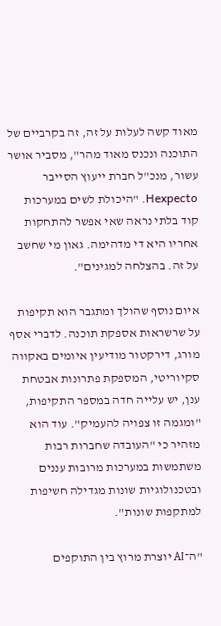מאוד קשה לעלות על זה, זה בקרביים של התוכנה ונכנס מאוד מהר", מסביר אושר עשור, מנכ"ל חברת ייעוץ הסייבר Hexpecto. "היכולת לשים במערכות קוד בלתי נראה שאי אפשר להתחקות אחריו היא די מדהימה. גאון מי שחשב על זה. בהצלחה למגינים".

איום נוסף שהולך ומתגבר הוא תקיפות על שרשראות אספקת תוכנה. לדברי אסף מורג, דירקטור מודיעין איומים באקווה סקיוריטי, המספקת פתרונות אבטחת ענן, יש עלייה חדה במספר התקיפות, "ומגמה זו צפויה להעמיק". עוד הוא מזהיר כי "העובדה שחברות רבות משתמשות במערכות מרובות עננים ובטכנולוגיות שונות מגדילה חשיפות למתקפות שונות".

"ה־AI יוצרת מרוץ בין התוקפים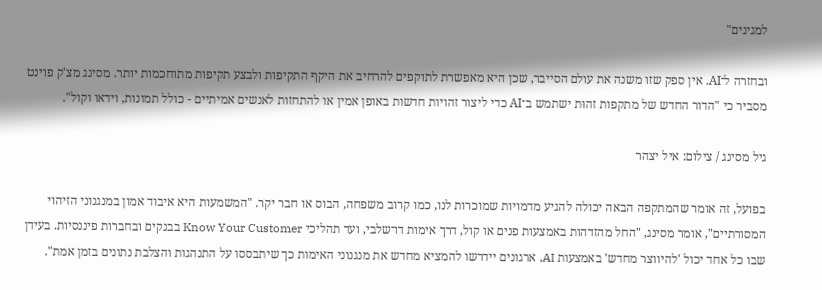למגינים"

ובחזרה ל־AI. אין ספק שזו משנה את עולם הסייבר, שכן היא מאפשרת לתוקפים להרחיב את היקף התקיפות ולבצע תקיפות מתוחכמות יותר. מסינג מצ'ק פוינט מסביר כי "הדור החדש של מתקפות זהוּת ישתמש ב־AI כדי ליצור זהויות חדשות באופן אמין או להתחזות לאנשים אמיתיים - כולל תמונות, וידאו וקול".

גיל מסינג / צילום: איל יצהר

בפועל, זה אומר שהמתקפה הבאה יכולה להגיע מדמויות שמוכרות לנו, כמו קרוב משפחה, הבוס או חבר יקר. "המשמעות היא איבוד אמון במנגנוני הזיהוי המסורתיים", אומר מסינג, "החל מהזדהות באמצעות פנים או קול, דרך אימות דו־שלבי, ועד תהליכי Know Your Customer בבנקים ובחברות פיננסיות. בעידן שבו כל אחד יכול 'להיווצר מחדש' באמצעות AI, ארגונים יידרשו להמציא מחדש את מנגנוני האימות כך שיתבססו על התנהגות והצלבת נתונים בזמן אמת".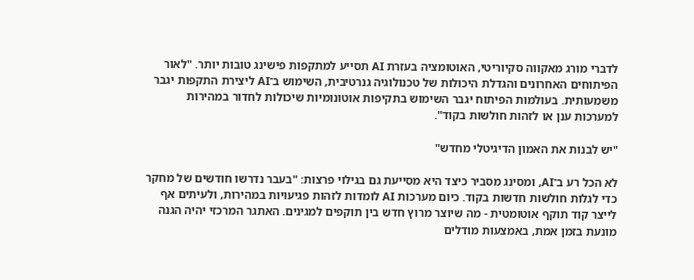לדברי מורג מאקווה סקיוריטי, האוטומציה בעזרת AI תסייע למתקפות פישינג טובות יותר. "לאור הפיתוחים האחרונים והגדלת היכולות של טכנולוגיה גנרטיבית, השימוש ב־AI ליצירת התקפות יגבר משמעותית. בעולמות הפיתוח יגבר השימוש בתקיפות אוטונומיות שיכולות לחדור במהירות למערכות ענן או לזהות חולשות בקוד".

"יש לבנות את האמון הדיגיטלי מחדש"

לא הכל רע ב־AI, ומסינג מסביר כיצד היא מסייעת גם בגילוי פרצות: "בעבר נדרשו חודשים של מחקר כדי לגלות חולשות חדשות בקוד. כיום מערכות AI לומדות לזהות פגיעויות במהירות, ולעיתים אף לייצר קוד תוקף אוטומטית - מה שיוצר מרוץ חדש בין תוקפים למגינים. האתגר המרכזי יהיה הגנה מונעת בזמן אמת, באמצעות מודלים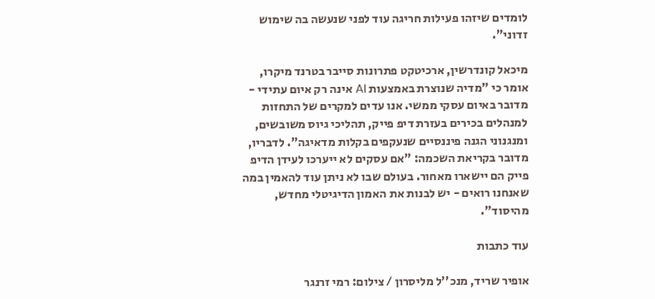לומדים שיזהו פעילות חריגה עוד לפני שנעשה בה שימוש זדוני".

מיכאל קונדרשין, ארכיטקט פתרונות סייבר בטרנד מיקרו, אומר כי "מדיה שנוצרת באמצעות AI אינה רק איום עתידי - מדובר באיום עסקי ממשי. אנו עדים למקרים של התחזות למנהלים בכירים בעזרת דיפ פייק, תהליכי גיוס משובשים, ומנגנוני הגנה פיננסיים שנעקפים בקלות מדאיגה". לדבריו, מדובר בקריאת השכמה: "אם עסקים לא ייערכו לעידן הדיפ פייק הם יישארו מאחור. בעולם שבו לא ניתן עוד להאמין במה שאנחנו רואים - יש לבנות את האמון הדיגיטלי מחדש, מהיסוד".

עוד כתבות

אופיר שריד, מנכ''ל מליסרון / צילום: רמי זרנגר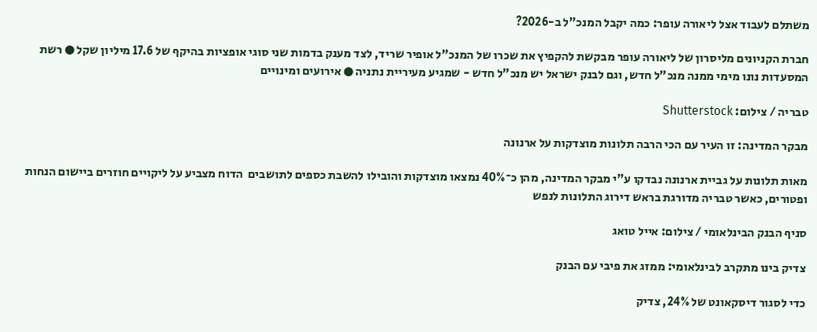משתלם לעבוד אצל ליאורה עופר: כמה יקבל המנכ"ל ב-2026?

חברת הקניונים מליסרון של ליאורה עופר מבקשת להקפיץ את שכרו של המנכ"ל אופיר שריד, לצד מענק בדמות שני סוגי אופציות בהיקף של 17.6 מיליון שקל ● רשת המסעדות נונו מימי ממנה מנכ"ל חדש, וגם לבנק ישראל יש מנכ"ל חדש - שמגיע מעיריית נתניה ● אירועים ומינויים

טבריה / צילום: Shutterstock

מבקר המדינה: זו העיר עם הכי הרבה תלונות מוצדקות על ארנונה

מאות תלונות על גביית ארנונה נבדקו ע"י מבקר המדינה, מהן כ־40% נמצאו מוצדקות והובילו להשבת כספים לתושבים  הדוח מצביע על ליקויים חוזרים ביישום הנחות ופטורים, כאשר טבריה מדורגת בראש דירוג התלונות לנפש

סניף הבנק הבינלאומי / צילום: אייל טואג

צדיק בינו מתקרב לבינלאומי: ממזג את פיבי עם הבנק

כדי לסגור דיסקאונט של 24%, צדיק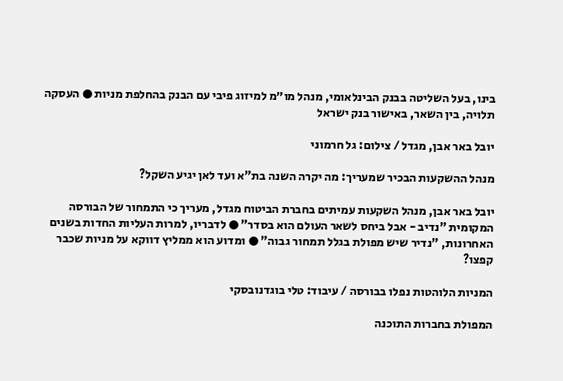בינו, בעל השליטה בבנק הבינלאומי, מנהל מו״מ למיזוג פיבי עם הבנק בהחלפת מניות ● העסקה תלויה, בין השאר, באישור בנק ישראל

יובל באר אבן, מגדל / צילום: גל חרמוני

מנהל ההשקעות הבכיר שמעריך: מה יקרה השנה בת"א ועד לאן יגיע השקל?

יובל באר אבן, מנהל השקעות עמיתים בחברת הביטוח מגדל, מעריך כי התמחור של הבורסה המקומית "נדיב - אבל ביחס לשאר העולם הוא בסדר" ● לדבריו, למרות העליות החדות בשנים האחרונות, "נדיר שיש מפולת בגלל תמחור גבוה" ● ומדוע הוא ממליץ דווקא על מניות שכבר קפצו?

המניות הלוהטות נפלו בבורסה / עיבוד: טלי בוגדנובסקי

המפולת בחברות התוכנה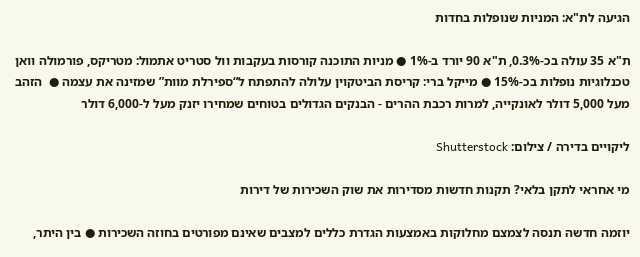הגיעה לת"א: המניות שנופלות בחדות

ת"א 35 עולה בכ-0.3%, ת"א 90 יורד ב-1% ● מניות התוכנה קורסות בעקבות וול סטריט אתמול: מטריקס, פורמולה וואן טכנלוגיות נופלות בכ-15% ● מייקל ברי: קריסת הביטקוין עלולה להתפתח ל“ספירלת מוות” שמזינה את עצמה ●  הזהב מעל 5,000 דולר לאונקייה, למרות רכבת ההרים - הבנקים הגדולים בטוחים שמחירו יזנק מעל ל-6,000 דולר

ליקויים בדירה / צילום: Shutterstock

מי אחראי לתקן בלאי? תקנות חדשות מסדירות את שוק השכירות של דירות

יוזמה חדשה תנסה לצמצם מחלוקות באמצעות הגדרת כללים למצבים שאינם מפורטים בחוזה השכירות ● בין היתר,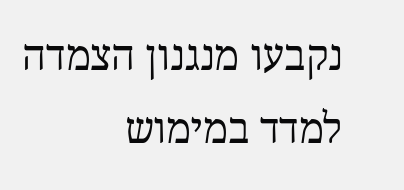נקבעו מנגנון הצמדה למדד במימוש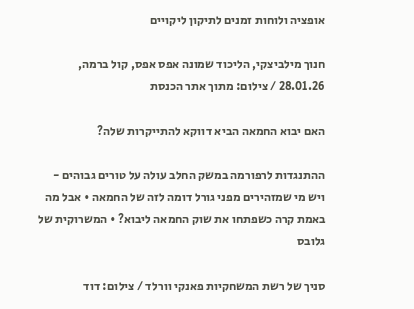אופציה ולוחות זמנים לתיקון ליקויים

חנוך מילביצקי, הליכוד שמונה אפס אפס, קול ברמה, 28.01.26 / צילום: מתוך אתר הכנסת

האם יבוא החמאה הביא דווקא להתייקרות שלה?

ההתנגדות לרפורמה במשק החלב עולה על טורים גבוהים - ויש מי שמזהירים מפני גורל דומה לזה של החמאה • אבל מה באמת קרה כשפתחו את שוק החמאה ליבוא? • המשרוקית של גלובס

סניך של רשת המשחקיות פאנקי וורלד / צילום: דוד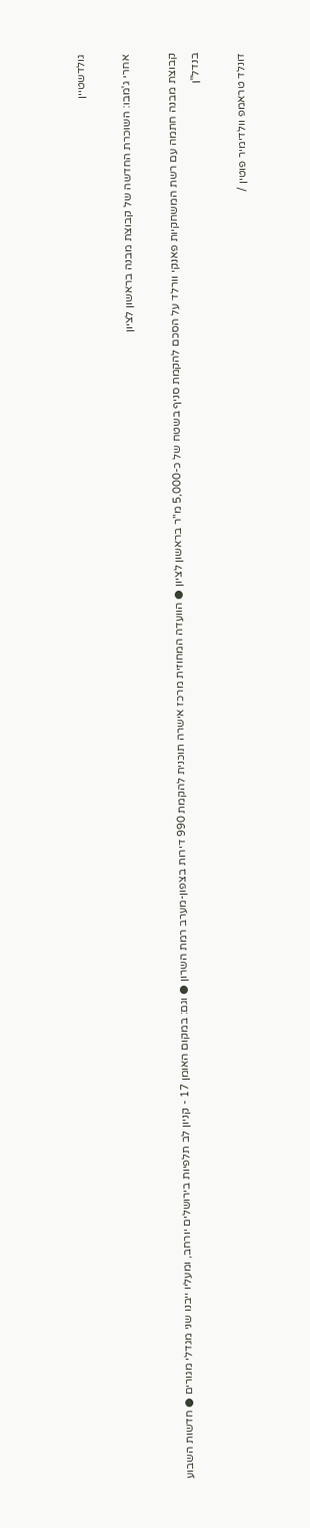גולדשטיין

אחרי ג'מבו: השוכרת החדשה של קבוצת מבנה בראשון לציון

קבוצת מבנה חתמה עם רשת המשחקיות פאנקי וורלד על הסכם להקמת סניף בשטח של כ-5,000 מ"ר בראשון לציון ● הוועדה המחוזית מרכז אישרה תוכנית להקמת 990 דירות בצפון-מערב רמת השרון ● וגם: במקום האומן 17 - קניון לב תלפיות בירושלים יורחב, ומעליו ייבנו שני מגדלי מגורים ● חדשות השבוע בנדל"ן

דונלד טראמפ וולדימיר פוטין /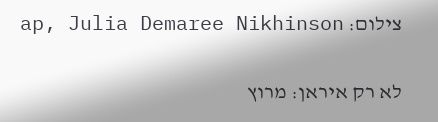צילום: ap, Julia Demaree Nikhinson

לא רק איראן: מרוץ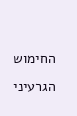החימוש הגרעיני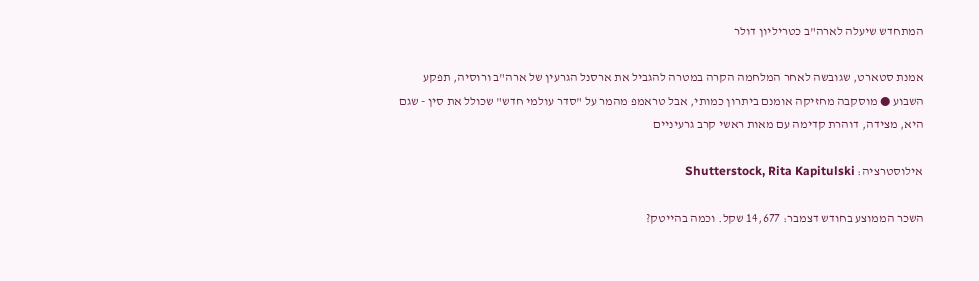המתחדש שיעלה לארה"ב כטריליון דולר

אמנת סטארט, שגובשה לאחר המלחמה הקרה במטרה להגביל את ארסנל הגרעין של ארה"ב ורוסיה, תפקע השבוע ● מוסקבה מחזיקה אומנם ביתרון כמותי, אבל טראמפ מהמר על "סדר עולמי חדש" שכולל את סין - שגם היא, מצידה, דוהרת קדימה עם מאות ראשי קרב גרעיניים

אילוסטרציה: Shutterstock, Rita Kapitulski

השכר הממוצע בחודש דצמבר: 14,677 שקל. וכמה בהייטק?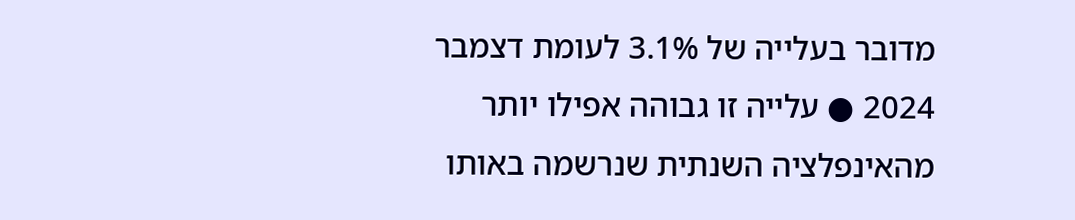מדובר בעלייה של 3.1% לעומת דצמבר 2024 ● עלייה זו גבוהה אפילו יותר מהאינפלציה השנתית שנרשמה באותו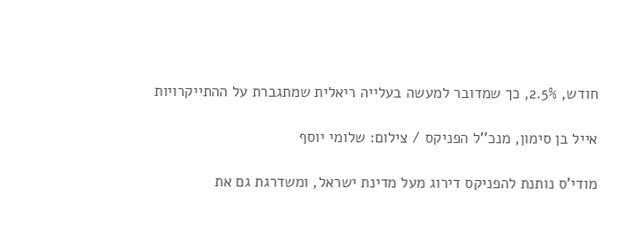חודש, 2.5%, כך שמדובר למעשה בעלייה ריאלית שמתגברת על ההתייקרויות

אייל בן סימון, מנכ''ל הפניקס / צילום: שלומי יוסף

מודי'ס נותנת להפניקס דירוג מעל מדינת ישראל, ומשדרגת גם את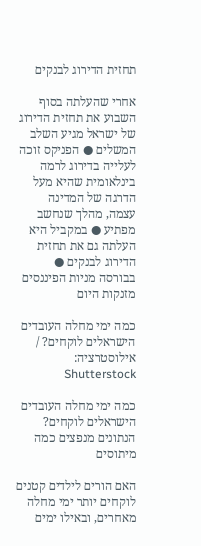תחזית הדירוג לבנקים

אחרי שהעלתה בסוף השבוע את תחזית הדירוג של ישראל מגיע השלב המשלים ● הפניקס זוכה לעלייה בדירוג לרמה בינלאומית שהיא מעל הדרגה של המדינה עצמה, מהלך שנחשב מפתיע ● במקביל היא העלתה גם את תחזית הדירוג לבנקים ●  בבורסה מניות הפיננסים מזנקות היום

כמה ימי מחלה העובדים הישראלים לוקחים? / אילוסטרציה: Shutterstock

כמה ימי מחלה העובדים הישראלים לוקחים? הנתונים מנפצים כמה מיתוסים

האם הורים לילדים קטנים לוקחים יותר ימי מחלה מאחרים, ובאילו ימים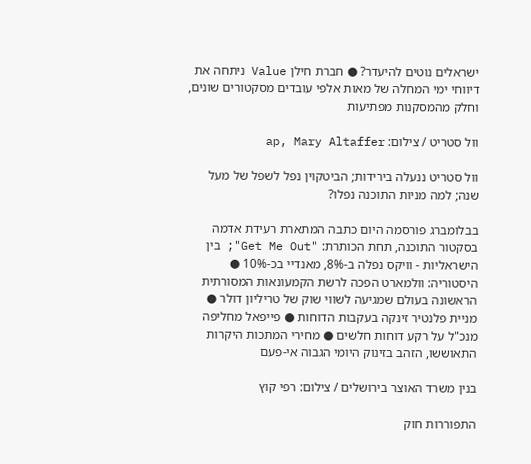ישראלים נוטים להיעדר? ● חברת חילן Value ניתחה את דיווחי ימי המחלה של מאות אלפי עובדים מסקטורים שונים, וחלק מהמסקנות מפתיעות

וול סטריט / צילום: ap, Mary Altaffer

וול סטריט ננעלה בירידות; הביטקוין נפל לשפל של מעל שנה; למה מניות התוכנה נפלו?

בבלומברג פורסמה היום כתבה המתארת רעידת אדמה בסקטור התוכנה, תחת הכותרת: "Get Me Out"; בין הישראליות - וויקס נפלה ב-8%, מאנדיי בכ-10% ● היסטוריה: וולמארט הפכה לרשת הקמעונאות המסורתית הראשונה בעולם שמגיעה לשווי שוק של טריליון דולר ● מניית פלנטיר זינקה בעקבות הדוחות ● פייפאל מחליפה מנכ"ל על רקע דוחות חלשים ● מחירי המתכות היקרות התאוששו, הזהב בזינוק היומי הגבוה אי-פעם

בנין משרד האוצר בירושלים / צילום: רפי קוץ

התפוררות חוק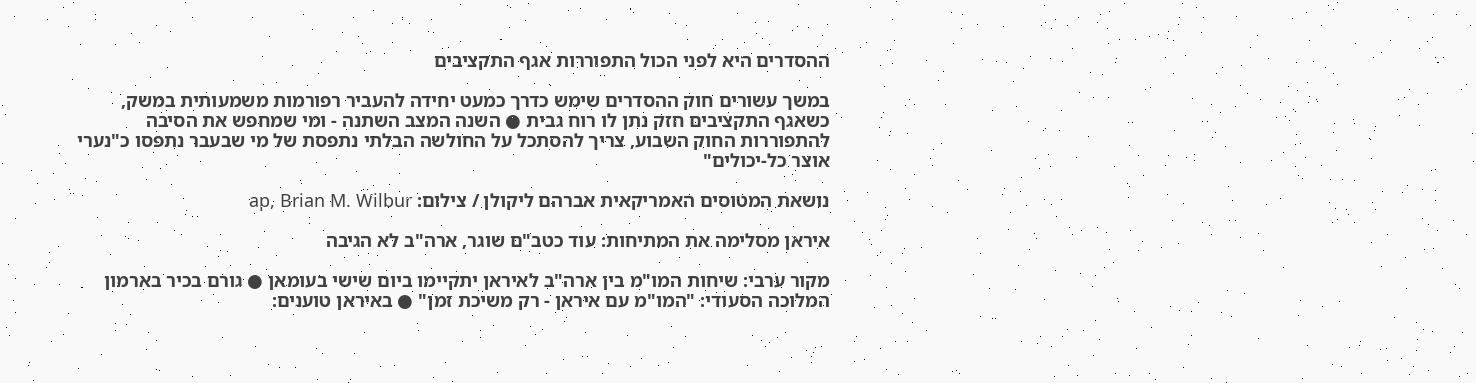ההסדרים היא לפני הכול התפוררות אגף התקציבים

במשך עשורים חוק ההסדרים שימש כדרך כמעט יחידה להעביר רפורמות משמעותית במשק, כשאגף התקציבים חזק נתן לו רוח גבית ● השנה המצב השתנה - ומי שמחפש את הסיבה להתפוררות החוק השבוע, צריך להסתכל על החולשה הבלתי נתפסת של מי שבעבר נתפסו כ"נערי אוצר כל-יכולים"

נושאת המטוסים האמריקאית אברהם ליקולן / צילום: ap, Brian M. Wilbur

איראן מסלימה את המתיחות: עוד כטב"ם שוגר, ארה"ב לא הגיבה

מקור ערבי: שיחות המו"מ בין ארה"ב לאיראן יתקיימו ביום שישי בעומאן ● גורם בכיר בארמון המלוכה הסעודי: "המו"מ עם איראן - רק משיכת זמן" ● באיראן טוענים: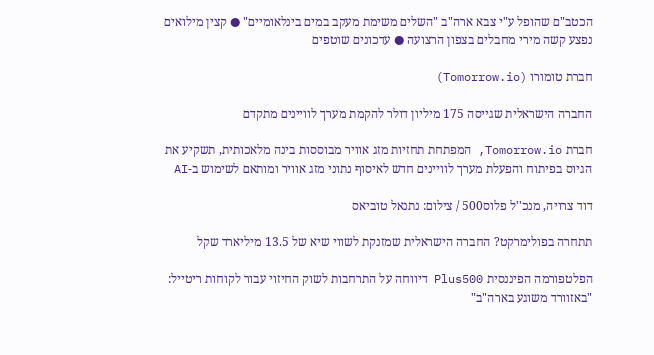הכטב"ם שהופל ע"י צבא ארה"ב "השלים משימת מעקב במים בינלאומיים" ● קצין מילואים נפצע קשה מירי מחבלים בצפון הרצועה ● עדכונים שוטפים

חברת טומורו (Tomorrow.io)

החברה הישראלית שגייסה 175 מיליון דולר להקמת מערך לוויינים מתקדם

חברת Tomorrow.io, המפתחת תחזיות מזג אוויר מבוססות בינה מלאכותית, תשקיע את הגיוס בפיתוח והפעלת מערך לוויינים חדש לאיסוף נתוני מזג אוויר ומותאם לשימוש ב-AI

דוד צרויה, מנכ''ל פלוס500 / צילום: נתנאל טוביאס

תתחרה בפולימרקט? החברה הישראלית שמזנקת לשווי שיא של 13.5 מיליארד שקל

הפלטפורמה הפיננסית Plus500 דיווחה על התרחבות לשוק החיזוי עבור לקוחות ריטייל: "באזוורד משוגע בארה"ב"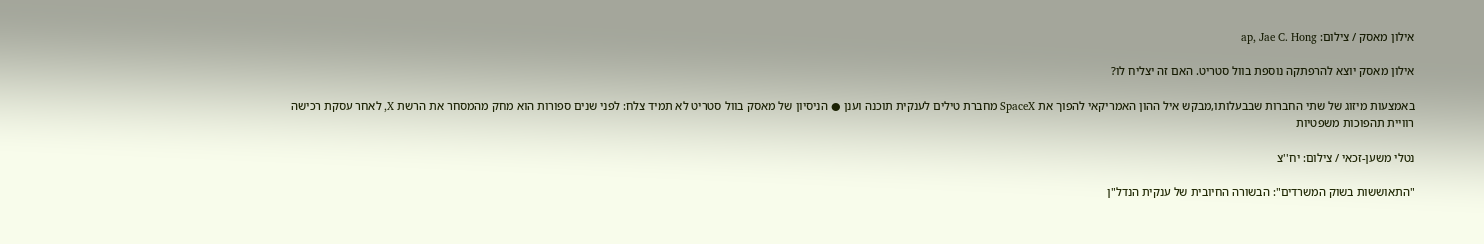אילון מאסק / צילום: ap, Jae C. Hong

אילון מאסק יוצא להרפתקה נוספת בוול סטריט. האם זה יצליח לו?

באמצעות מיזוג של שתי החברות שבבעלותו,מבקש איל ההון האמריקאי להפוך את SpaceX מחברת טילים לענקית תוכנה וענן ● הניסיון של מאסק בוול סטריט לא תמיד צלח: לפני שנים ספורות הוא מחק מהמסחר את הרשת X, לאחר עסקת רכישה רוויית תהפוכות משפטיות

נטלי משען-זכאי / צילום: יח''צ

"התאוששות בשוק המשרדים": הבשורה החיובית של ענקית הנדל"ן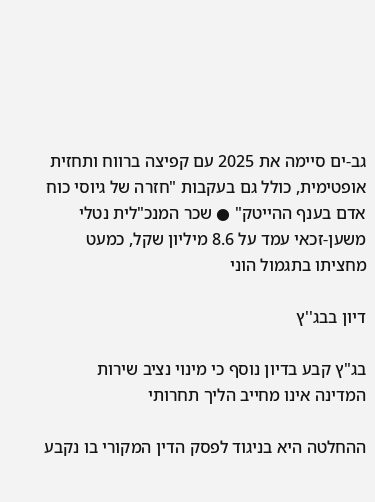גב-ים סיימה את 2025 עם קפיצה ברווח ותחזית אופטימית, כולל גם בעקבות "חזרה של גיוסי כוח אדם בענף ההייטק" ● שכר המנכ"לית נטלי משען-זכאי עמד על 8.6 מיליון שקל, כמעט מחציתו בתגמול הוני

דיון בבג''ץ

בג"ץ קבע בדיון נוסף כי מינוי נציב שירות המדינה אינו מחייב הליך תחרותי

ההחלטה היא בניגוד לפסק הדין המקורי בו נקבע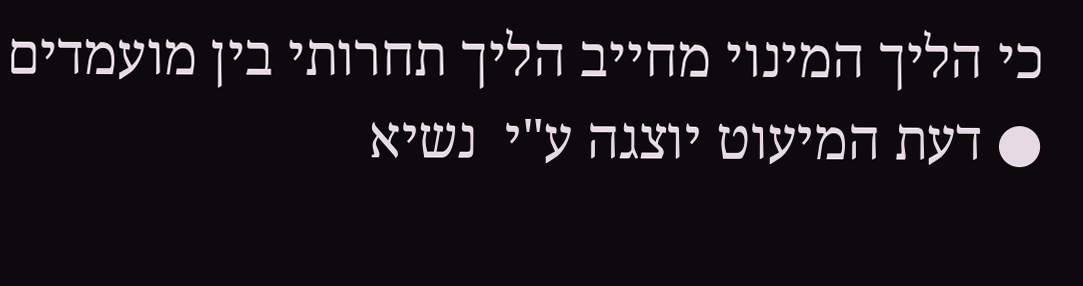כי הליך המינוי מחייב הליך תחרותי בין מועמדים ● דעת המיעוט יוצגה ע"י  נשיא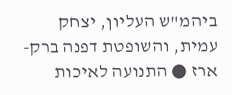ביהמ"ש העליון, יצחק עמית, והשופטת דפנה ברק-ארז ● התנועה לאיכות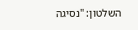השלטון: "נסיגה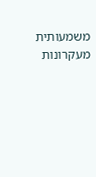משמעותית מעקרונות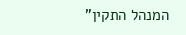המנהל התקין"